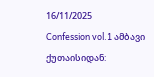16/11/2025
Confession vol.1 ამბავი ქუთაისიდან: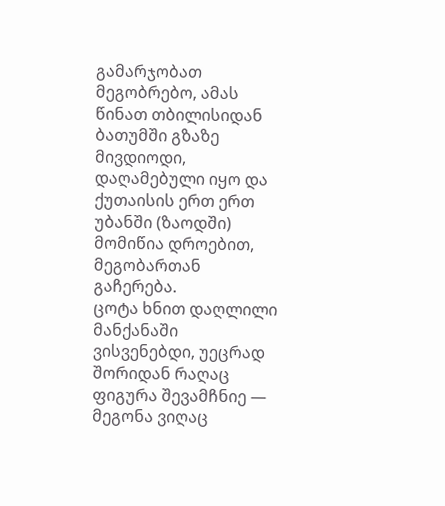გამარჯობათ მეგობრებო, ამას წინათ თბილისიდან ბათუმში გზაზე მივდიოდი, დაღამებული იყო და ქუთაისის ერთ ერთ უბანში (ზაოდში) მომიწია დროებით, მეგობართან გაჩერება.
ცოტა ხნით დაღლილი მანქანაში ვისვენებდი, უეცრად
შორიდან რაღაც ფიგურა შევამჩნიე — მეგონა ვიღაც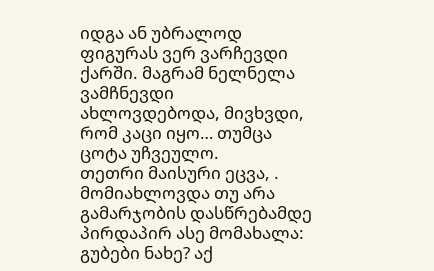იდგა ან უბრალოდ ფიგურას ვერ ვარჩევდი ქარში. მაგრამ ნელნელა ვამჩნევდი ახლოვდებოდა, მივხვდი, რომ კაცი იყო… თუმცა ცოტა უჩვეულო.
თეთრი მაისური ეცვა, . მომიახლოვდა თუ არა გამარჯობის დასწრებამდე პირდაპირ ასე მომახალა:
გუბები ნახე? აქ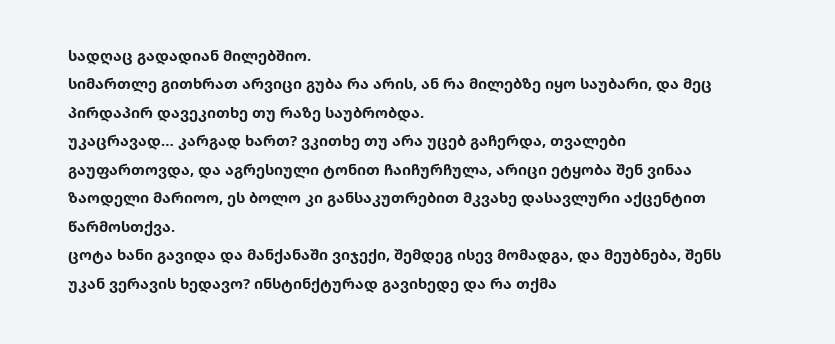სადღაც გადადიან მილებშიო.
სიმართლე გითხრათ არვიცი გუბა რა არის, ან რა მილებზე იყო საუბარი, და მეც პირდაპირ დავეკითხე თუ რაზე საუბრობდა.
უკაცრავად… კარგად ხართ? ვკითხე თუ არა უცებ გაჩერდა, თვალები გაუფართოვდა, და აგრესიული ტონით ჩაიჩურჩულა, არიცი ეტყობა შენ ვინაა ზაოდელი მარიოო, ეს ბოლო კი განსაკუთრებით მკვახე დასავლური აქცენტით წარმოსთქვა.
ცოტა ხანი გავიდა და მანქანაში ვიჯექი, შემდეგ ისევ მომადგა, და მეუბნება, შენს უკან ვერავის ხედავო? ინსტინქტურად გავიხედე და რა თქმა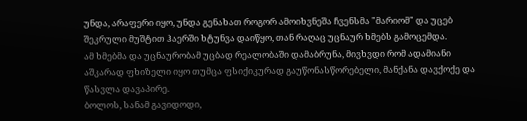უნდა, არაფერი იყო, უნდა გენახათ როგორ ამოიხვნეშა ჩვენსმა "მარიომ" და უცებ შეკრული მუშტით ჰაერში ხტუნვა დაიწყო, თან რაღაც უცნაურ ხმებს გამოცემდა.
ამ ხმებმა და უცნაურობამ უცბად რეალობაში დამაბრუნა, მივხვდი რომ ადამიანი აშკარად ფხიზელი იყო თუმცა ფსიქიკურად გაუწონასწორებელი, მანქანა დავქოქე და წასვლა დავაპირე.
ბოლოს, სანამ გავიდოდი,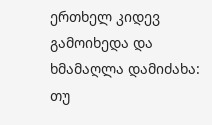ერთხელ კიდევ გამოიხედა და ხმამაღლა დამიძახა:
თუ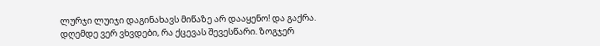ლურჯი ლუიჯი დაგინახავს მიწაზე არ დააყენო! და გაქრა.
დღემდე ვერ ვხვდები, რა ქცევას შევესწარი. ზოგჯერ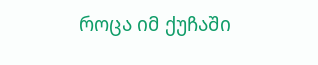როცა იმ ქუჩაში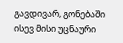გავდივარ, გონებაში ისევ მისი უცნაური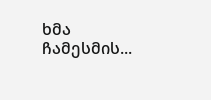ხმა ჩამესმის...